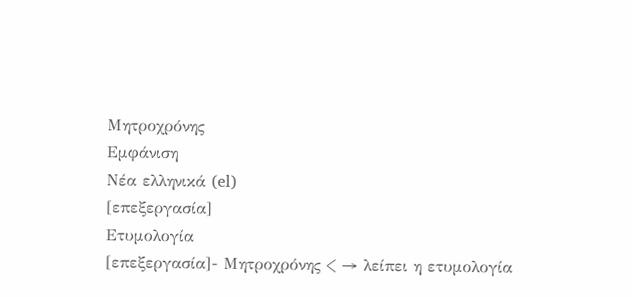Μητροχρόνης
Εμφάνιση
Νέα ελληνικά (el)
[επεξεργασία]
Ετυμολογία
[επεξεργασία]- Μητροχρόνης < → λείπει η ετυμολογία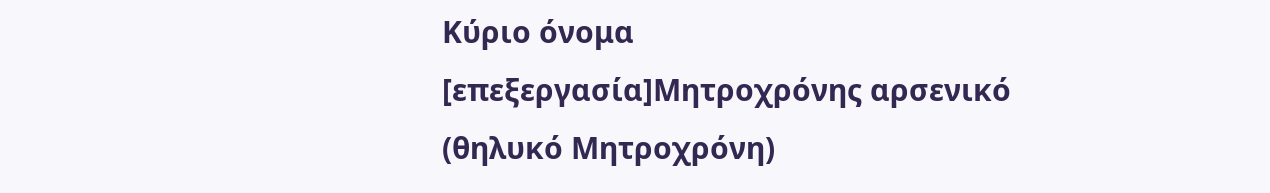Κύριο όνομα
[επεξεργασία]Μητροχρόνης αρσενικό (θηλυκό Μητροχρόνη)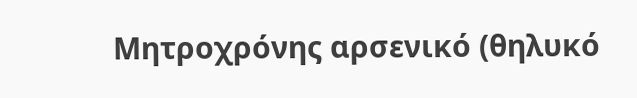Μητροχρόνης αρσενικό (θηλυκό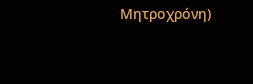Μητροχρόνη)